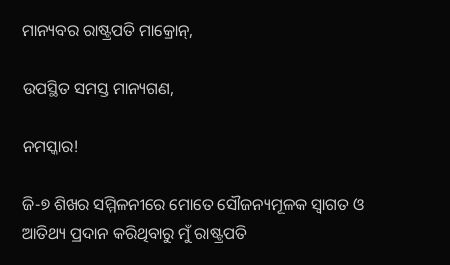ମାନ୍ୟବର ରାଷ୍ଟ୍ରପତି ମାକ୍ରୋନ୍‌,

ଉପସ୍ଥିତ ସମସ୍ତ ମାନ୍ୟଗଣ,

ନମସ୍କାର!

ଜି-୭ ଶିଖର ସମ୍ମିଳନୀରେ ମୋତେ ସୌଜନ୍ୟମୂଳକ ସ୍ୱାଗତ ଓ ଆତିଥ୍ୟ ପ୍ରଦାନ କରିଥିବାରୁ ମୁଁ ରାଷ୍ଟ୍ରପତି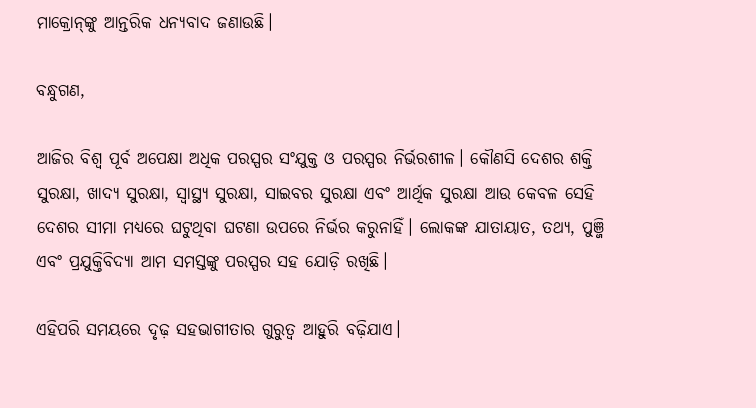ମାକ୍ରୋନ୍‌ଙ୍କୁ ଆନ୍ତରିକ ଧନ୍ୟବାଦ ଜଣାଉଛି।

ବନ୍ଧୁଗଣ,

ଆଜିର ବିଶ୍ୱ ପୂର୍ବ ଅପେକ୍ଷା ଅଧିକ ପରସ୍ପର ସଂଯୁକ୍ତ ଓ ପରସ୍ପର ନିର୍ଭରଶୀଳ। କୌଣସି ଦେଶର ଶକ୍ତି ସୁରକ୍ଷା, ଖାଦ୍ୟ ସୁରକ୍ଷା, ସ୍ୱାସ୍ଥ୍ୟ ସୁରକ୍ଷା, ସାଇବର ସୁରକ୍ଷା ଏବଂ ଆର୍ଥିକ ସୁରକ୍ଷା ଆଉ କେବଳ ସେହି ଦେଶର ସୀମା ମଧ୍ୟରେ ଘଟୁଥିବା ଘଟଣା ଉପରେ ନିର୍ଭର କରୁନାହିଁ। ଲୋକଙ୍କ ଯାତାୟାତ, ତଥ୍ୟ, ପୁଞ୍ଜି ଏବଂ ପ୍ରଯୁକ୍ତିବିଦ୍ୟା ଆମ ସମସ୍ତଙ୍କୁ ପରସ୍ପର ସହ ଯୋଡ଼ି ରଖିଛି।

ଏହିପରି ସମୟରେ ଦୃଢ଼ ସହଭାଗୀତାର ଗୁରୁତ୍ୱ ଆହୁରି ବଢ଼ିଯାଏ।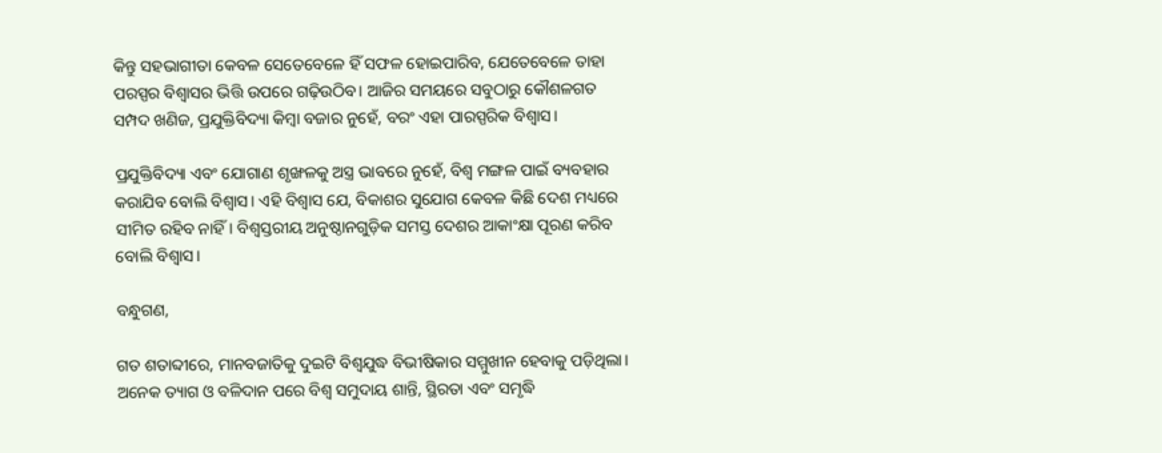କିନ୍ତୁ ସହଭାଗୀତା କେବଳ ସେତେବେଳେ ହିଁ ସଫଳ ହୋଇପାରିବ, ଯେତେବେଳେ ତାହା ପରସ୍ପର ବିଶ୍ୱାସର ଭିତ୍ତି ଉପରେ ଗଢ଼ିଉଠିବ। ଆଜିର ସମୟରେ ସବୁଠାରୁ କୌଶଳଗତ ସମ୍ପଦ ଖଣିଜ, ପ୍ରଯୁକ୍ତିବିଦ୍ୟା କିମ୍ବା ବଜାର ନୁହେଁ, ବରଂ ଏହା ପାରସ୍ପରିକ ବିଶ୍ୱାସ।

ପ୍ରଯୁକ୍ତିବିଦ୍ୟା ଏବଂ ଯୋଗାଣ ଶୃଙ୍ଖଳକୁ ଅସ୍ତ୍ର ଭାବରେ ନୁହେଁ, ବିଶ୍ୱ ମଙ୍ଗଳ ପାଇଁ ବ୍ୟବହାର କରାଯିବ ବୋଲି ବିଶ୍ୱାସ। ଏହି ବିଶ୍ୱାସ ଯେ, ବିକାଶର ସୁଯୋଗ କେବଳ କିଛି ଦେଶ ମଧ୍ୟରେ ସୀମିତ ରହିବ ନାହିଁ। ବିଶ୍ୱସ୍ତରୀୟ ଅନୁଷ୍ଠାନଗୁଡ଼ିକ ସମସ୍ତ ଦେଶର ଆକାଂକ୍ଷା ପୂରଣ କରିବ ବୋଲି ବିଶ୍ୱାସ।

ବନ୍ଧୁଗଣ,

ଗତ ଶତାବ୍ଦୀରେ, ମାନବଜାତିକୁ ଦୁଇଟି ବିଶ୍ୱଯୁଦ୍ଧ ବିଭୀଷିକାର ସମ୍ମୁଖୀନ ହେବାକୁ ପଡ଼ିଥିଲା। ଅନେକ ତ୍ୟାଗ ଓ ବଳିଦାନ ପରେ ବିଶ୍ୱ ସମୁଦାୟ ଶାନ୍ତି, ସ୍ଥିରତା ଏବଂ ସମୃଦ୍ଧି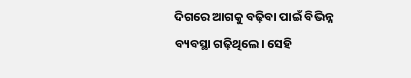ଦିଗରେ ଆଗକୁ ବଢ଼ିବା ପାଇଁ ବିଭିନ୍ନ ବ୍ୟବସ୍ଥା ଗଢ଼ିଥିଲେ। ସେହି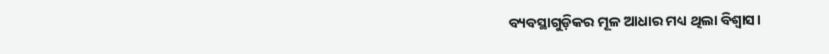ବ୍ୟବସ୍ଥାଗୁଡ଼ିକର ମୂଳ ଆଧାର ମଧ୍ୟ ଥିଲା ବିଶ୍ୱାସ।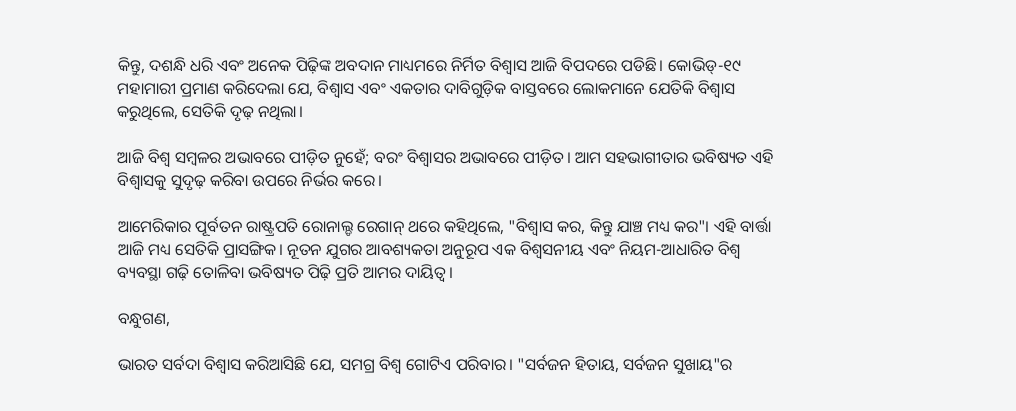କିନ୍ତୁ, ଦଶନ୍ଧି ଧରି ଏବଂ ଅନେକ ପିଢ଼ିଙ୍କ ଅବଦାନ ମାଧ୍ୟମରେ ନିର୍ମିତ ବିଶ୍ୱାସ ଆଜି ବିପଦରେ ପଡିଛି। କୋଭିଡ୍-୧୯ ମହାମାରୀ ପ୍ରମାଣ କରିଦେଲା ଯେ, ବିଶ୍ୱାସ ଏବଂ ଏକତାର ଦାବିଗୁଡ଼ିକ ବାସ୍ତବରେ ଲୋକମାନେ ଯେତିକି ବିଶ୍ୱାସ କରୁଥିଲେ, ସେତିକି ଦୃଢ଼ ନଥିଲା।

ଆଜି ବିଶ୍ୱ ସମ୍ବଳର ଅଭାବରେ ପୀଡ଼ିତ ନୁହେଁ; ବରଂ ବିଶ୍ୱାସର ଅଭାବରେ ପୀଡ଼ିତ। ଆମ ସହଭାଗୀତାର ଭବିଷ୍ୟତ ଏହି ବିଶ୍ୱାସକୁ ସୁଦୃଢ଼ କରିବା ଉପରେ ନିର୍ଭର କରେ।

ଆମେରିକାର ପୂର୍ବତନ ରାଷ୍ଟ୍ରପତି ରୋନାଲ୍ଡ ରେଗାନ୍ ଥରେ କହିଥିଲେ, "ବିଶ୍ୱାସ କର, କିନ୍ତୁ ଯାଞ୍ଚ ମଧ୍ୟ କର"। ଏହି ବାର୍ତ୍ତା ଆଜି ମଧ୍ୟ ସେତିକି ପ୍ରାସଙ୍ଗିକ। ନୂତନ ଯୁଗର ଆବଶ୍ୟକତା ଅନୁରୂପ ଏକ ବିଶ୍ୱସନୀୟ ଏବଂ ନିୟମ-ଆଧାରିତ ବିଶ୍ୱ ବ୍ୟବସ୍ଥା ଗଢ଼ି ତୋଳିବା ଭବିଷ୍ୟତ ପିଢ଼ି ପ୍ରତି ଆମର ଦାୟିତ୍ୱ।

ବନ୍ଧୁଗଣ,

ଭାରତ ସର୍ବଦା ବିଶ୍ୱାସ କରିଆସିଛି ଯେ, ସମଗ୍ର ବିଶ୍ୱ ଗୋଟିଏ ପରିବାର। "ସର୍ବଜନ ହିତାୟ, ସର୍ବଜନ ସୁଖାୟ"ର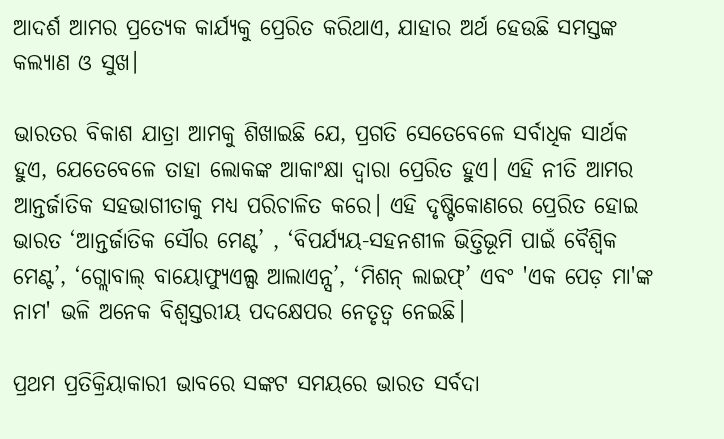ଆଦର୍ଶ ଆମର ପ୍ରତ୍ୟେକ କାର୍ଯ୍ୟକୁ ପ୍ରେରିତ କରିଥାଏ, ଯାହାର ଅର୍ଥ ହେଉଛି ସମସ୍ତଙ୍କ କଲ୍ୟାଣ ଓ ସୁଖ।

ଭାରତର ବିକାଶ ଯାତ୍ରା ଆମକୁ ଶିଖାଇଛି ଯେ, ପ୍ରଗତି ସେତେବେଳେ ସର୍ବାଧିକ ସାର୍ଥକ ହୁଏ, ଯେତେବେଳେ ତାହା ଲୋକଙ୍କ ଆକାଂକ୍ଷା ଦ୍ୱାରା ପ୍ରେରିତ ହୁଏ। ଏହି ନୀତି ଆମର ଆନ୍ତର୍ଜାତିକ ସହଭାଗୀତାକୁ ମଧ୍ୟ ପରିଚାଳିତ କରେ। ଏହି ଦୃଷ୍ଟିକୋଣରେ ପ୍ରେରିତ ହୋଇ ଭାରତ ‘ଆନ୍ତର୍ଜାତିକ ସୌର ମେଣ୍ଟ’ , ‘ବିପର୍ଯ୍ୟୟ-ସହନଶୀଳ ଭିତ୍ତିଭୂମି ପାଇଁ ବୈଶ୍ୱିକ ମେଣ୍ଟ’, ‘ଗ୍ଲୋବାଲ୍ ବାୟୋଫ୍ୟୁଏଲ୍ସ ଆଲାଏନ୍ସ’, ‘ମିଶନ୍ ଲାଇଫ୍’ ଏବଂ 'ଏକ ପେଡ଼ ମା'ଙ୍କ ନାମ' ଭଳି ଅନେକ ବିଶ୍ୱସ୍ତରୀୟ ପଦକ୍ଷେପର ନେତୃତ୍ୱ ନେଇଛି।

ପ୍ରଥମ ପ୍ରତିକ୍ରିୟାକାରୀ ଭାବରେ ସଙ୍କଟ ସମୟରେ ଭାରତ ସର୍ବଦା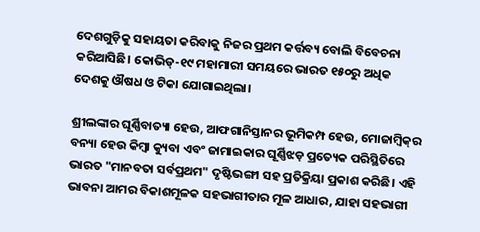ଦେଶଗୁଡ଼ିକୁ ସହାୟତା କରିବାକୁ ନିଜର ପ୍ରଥମ କର୍ତ୍ତବ୍ୟ ବୋଲି ବିବେଚନା କରିଆସିଛି। କୋଭିଡ୍-୧୯ ମହାମାରୀ ସମୟରେ ଭାରତ ୧୫୦ରୁ ଅଧିକ ଦେଶକୁ ଔଷଧ ଓ ଟିକା ଯୋଗାଇଥିଲା।

ଶ୍ରୀଲଙ୍କାର ଘୂର୍ଣ୍ଣିବାତ୍ୟା ହେଉ, ଆଫଗାନିସ୍ତାନର ଭୂମିକମ୍ପ ହେଉ, ମୋଜାମ୍ବିକ୍‌ର ବନ୍ୟା ହେଉ କିମ୍ବା କ୍ୟୁବା ଏବଂ ଜାମାଇକାର ଘୂର୍ଣ୍ଣିଝଡ଼ ପ୍ରତ୍ୟେକ ପରିସ୍ଥିତିରେ ଭାରତ "ମାନବତା ସର୍ବପ୍ରଥମ" ଦୃଷ୍ଟିଭଙ୍ଗୀ ସହ ପ୍ରତିକ୍ରିୟା ପ୍ରକାଶ କରିଛି। ଏହି ଭାବନା ଆମର ବିକାଶମୂଳକ ସହଭାଗୀତାର ମୂଳ ଆଧାର, ଯାହା ସହଭାଗୀ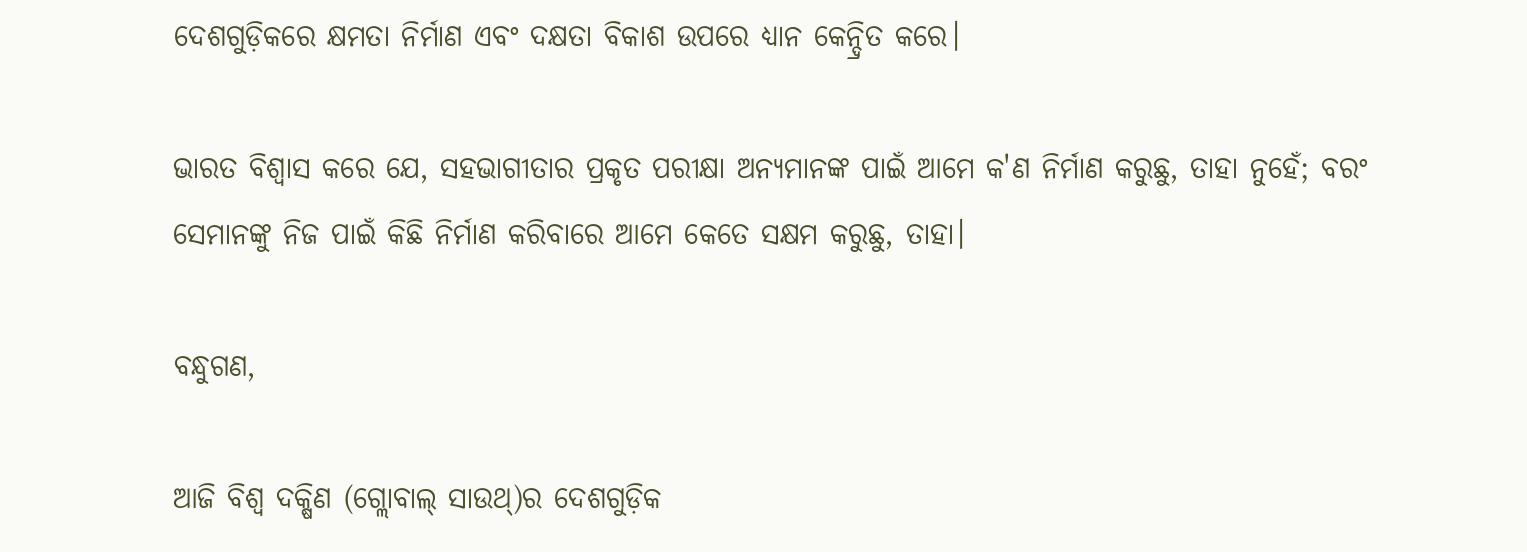ଦେଶଗୁଡ଼ିକରେ କ୍ଷମତା ନିର୍ମାଣ ଏବଂ ଦକ୍ଷତା ବିକାଶ ଉପରେ ଧ୍ୟାନ କେନ୍ଦ୍ରିତ କରେ।

ଭାରତ ବିଶ୍ୱାସ କରେ ଯେ, ସହଭାଗୀତାର ପ୍ରକୃତ ପରୀକ୍ଷା ଅନ୍ୟମାନଙ୍କ ପାଇଁ ଆମେ କ'ଣ ନିର୍ମାଣ କରୁଛୁ, ତାହା ନୁହେଁ; ବରଂ ସେମାନଙ୍କୁ ନିଜ ପାଇଁ କିଛି ନିର୍ମାଣ କରିବାରେ ଆମେ କେତେ ସକ୍ଷମ କରୁଛୁ, ତାହା।

ବନ୍ଧୁଗଣ,

ଆଜି ବିଶ୍ୱ ଦକ୍ଷିଣ (ଗ୍ଲୋବାଲ୍ ସାଉଥ୍)ର ଦେଶଗୁଡ଼ିକ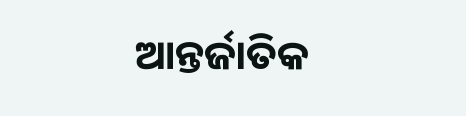ଆନ୍ତର୍ଜାତିକ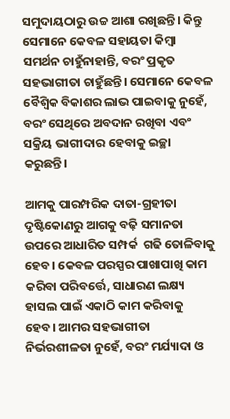ସମୁଦାୟଠାରୁ ଉଚ୍ଚ ଆଶା ରଖିଛନ୍ତି। କିନ୍ତୁ ସେମାନେ କେବଳ ସହାୟତା କିମ୍ବା ସମର୍ଥନ ଚାହୁଁନାହାନ୍ତି, ବରଂ ପ୍ରକୃତ ସହଭାଗୀତା ଚାହୁଁଛନ୍ତି। ସେମାନେ କେବଳ ବୈଶ୍ୱିକ ବିକାଶର ଲାଭ ପାଇବାକୁ ନୁହେଁ, ବରଂ ସେଥିରେ ଅବଦାନ ରଖିବା ଏବଂ ସକ୍ରିୟ ଭାଗୀଦାର ହେବାକୁ ଇଚ୍ଛା କରୁଛନ୍ତି।

ଆମକୁ ପାରମ୍ପରିକ ଦାତା-ଗ୍ରହୀତା ଦୃଷ୍ଟିକୋଣରୁ ଆଗକୁ ବଢ଼ି ସମାନତା ଉପରେ ଆଧାରିତ ସମ୍ପର୍କ  ଗଢି ତୋଳିବାକୁ ହେବ। କେବଳ ପରସ୍ପର ପାଖାପାଖି କାମ କରିବା ପରିବର୍ତ୍ତେ, ସାଧାରଣ ଲକ୍ଷ୍ୟ ହାସଲ ପାଇଁ ଏକାଠି କାମ କରିବାକୁ ହେବ। ଆମର ସହଭାଗୀତା ନିର୍ଭରଶୀଳତା ନୁହେଁ, ବରଂ ମର୍ଯ୍ୟାଦା ଓ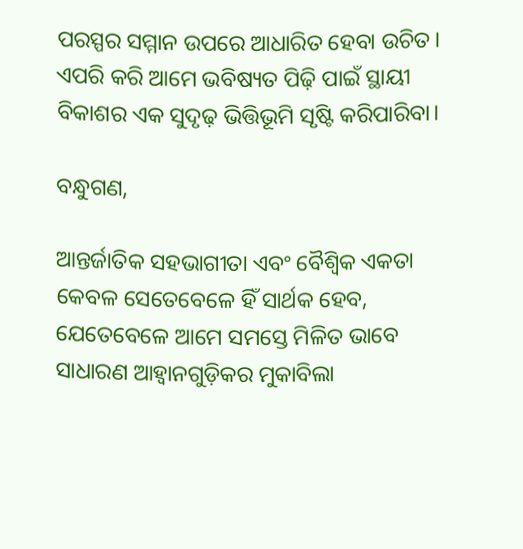ପରସ୍ପର ସମ୍ମାନ ଉପରେ ଆଧାରିତ ହେବା ଉଚିତ। ଏପରି କରି ଆମେ ଭବିଷ୍ୟତ ପିଢ଼ି ପାଇଁ ସ୍ଥାୟୀ ବିକାଶର ଏକ ସୁଦୃଢ଼ ଭିତ୍ତିଭୂମି ସୃଷ୍ଟି କରିପାରିବା।

ବନ୍ଧୁଗଣ,

ଆନ୍ତର୍ଜାତିକ ସହଭାଗୀତା ଏବଂ ବୈଶ୍ୱିକ ଏକତା କେବଳ ସେତେବେଳେ ହିଁ ସାର୍ଥକ ହେବ, ଯେତେବେଳେ ଆମେ ସମସ୍ତେ ମିଳିତ ଭାବେ ସାଧାରଣ ଆହ୍ୱାନଗୁଡ଼ିକର ମୁକାବିଲା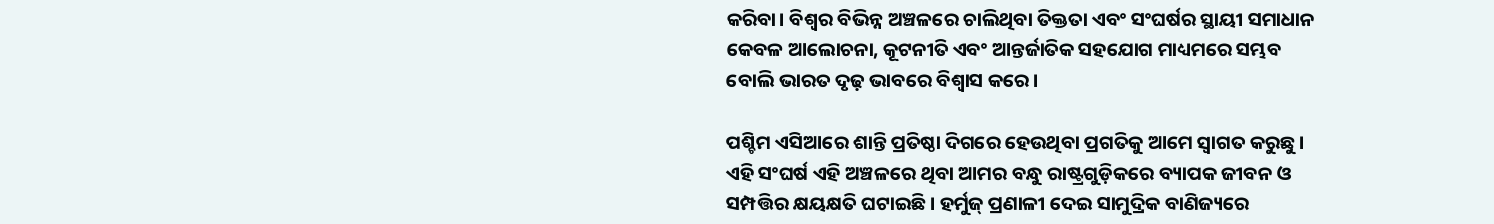କରିବା। ବିଶ୍ୱର ବିଭିନ୍ନ ଅଞ୍ଚଳରେ ଚାଲିଥିବା ତିକ୍ତତା ଏବଂ ସଂଘର୍ଷର ସ୍ଥାୟୀ ସମାଧାନ କେବଳ ଆଲୋଚନା, କୂଟନୀତି ଏବଂ ଆନ୍ତର୍ଜାତିକ ସହଯୋଗ ମାଧ୍ୟମରେ ସମ୍ଭବ ବୋଲି ଭାରତ ଦୃଢ଼ ଭାବରେ ବିଶ୍ୱାସ କରେ।

ପଶ୍ଚିମ ଏସିଆରେ ଶାନ୍ତି ପ୍ରତିଷ୍ଠା ଦିଗରେ ହେଉଥିବା ପ୍ରଗତିକୁ ଆମେ ସ୍ୱାଗତ କରୁଛୁ। ଏହି ସଂଘର୍ଷ ଏହି ଅଞ୍ଚଳରେ ଥିବା ଆମର ବନ୍ଧୁ ରାଷ୍ଟ୍ରଗୁଡ଼ିକରେ ବ୍ୟାପକ ଜୀବନ ଓ ସମ୍ପତ୍ତିର କ୍ଷୟକ୍ଷତି ଘଟାଇଛି। ହର୍ମୁଜ୍‌ ପ୍ରଣାଳୀ ଦେଇ ସାମୁଦ୍ରିକ ବାଣିଜ୍ୟରେ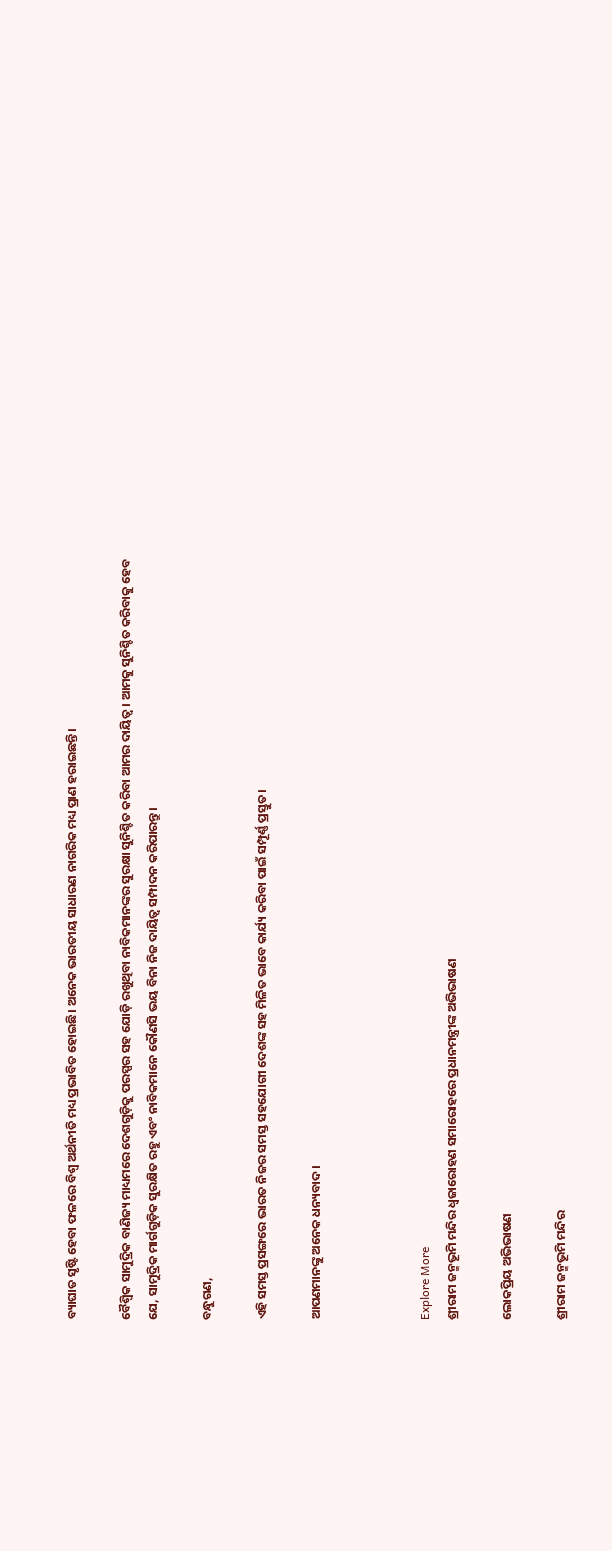ବ୍ୟାଘାତ ସୃଷ୍ଟି ହେବା ଫଳରେ ବିଶ୍ୱ ଅର୍ଥନୀତି ମଧ୍ୟ ପ୍ରଭାବିତ ହୋଇଛି। ଅନେକ ଭାରତୀୟ ସାଧାରଣ ନାଗରିକ ମଧ୍ୟ ପ୍ରାଣ ହରାଇଛନ୍ତି।

ବୈଶ୍ୱିକ ସାମୁଦ୍ରିକ ବାଣିଜ୍ୟ ମାଧ୍ୟମରେ ଦେଶଗୁଡ଼ିକୁ ପରସ୍ପର ସହ ଯୋଡ଼ି ରଖୁଥିବା ନାବିକମାନଙ୍କର ସୁରକ୍ଷା ସୁନିଶ୍ଚିତ କରିବା ଆମର ଦାୟିତ୍ୱ। ଆମକୁ ସୁନିଶ୍ଚିତ କରିବାକୁ ହେବ ଯେ, ସାମୁଦ୍ରିକ ମାର୍ଗଗୁଡ଼ିକ ସୁରକ୍ଷିତ ରହୁ ଏବଂ ନାବିକମାନେ କୌଣସି ଭୟ ବିନା ନିଜ ଦାୟିତ୍ୱ ସମ୍ପାଦନ କରିପାରନ୍ତୁ।

ବନ୍ଧୁଗଣ,

ଏହି ସମସ୍ତ ପ୍ରସଙ୍ଗରେ ଭାରତ ନିଜର ସମସ୍ତ ସହଯୋଗୀ ଦେଶଙ୍କ ସହ ମିଳିତ ଭାବେ କାର୍ଯ୍ୟ କରିବା ପାଇଁ ସମ୍ପୂର୍ଣ୍ଣ ପ୍ରସ୍ତୁତ।

ଆପଣମାନଙ୍କୁ ଅନେକ ଧନ୍ୟବାଦ।



Explore More
ଶ୍ରୀରାମ ଜନ୍ମଭୂମି ମନ୍ଦିର ଧ୍ଵଜାରୋହଣ ସମାରୋହରେ ପ୍ରଧାନମନ୍ତ୍ରୀଙ୍କ ଅଭିଭାଷଣ

ଲୋକପ୍ରିୟ ଅଭିଭାଷଣ

ଶ୍ରୀରାମ ଜନ୍ମଭୂମି ମନ୍ଦିର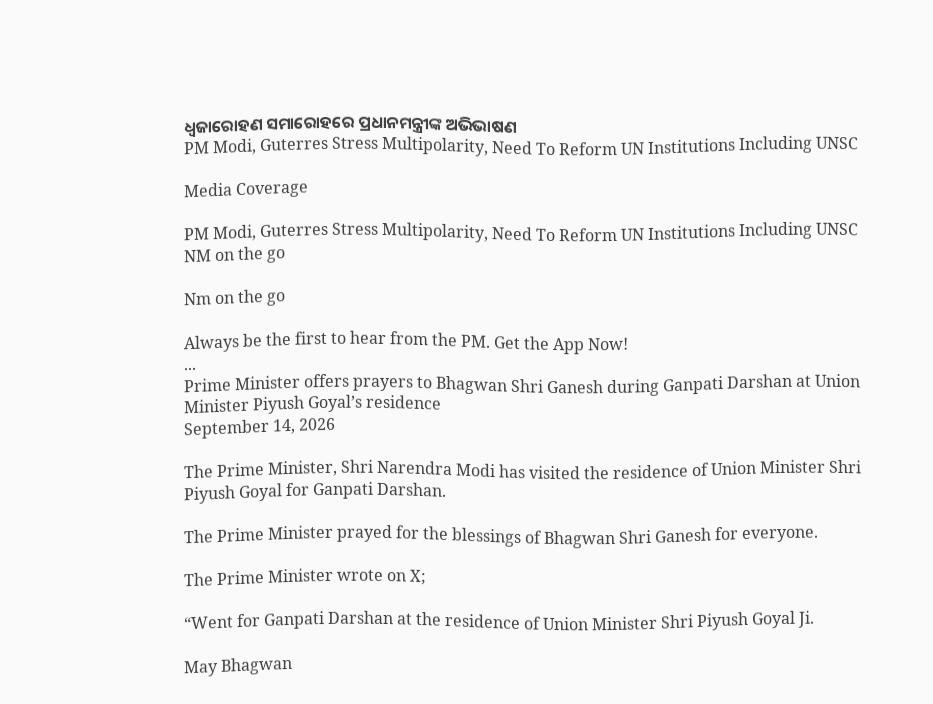ଧ୍ଵଜାରୋହଣ ସମାରୋହରେ ପ୍ରଧାନମନ୍ତ୍ରୀଙ୍କ ଅଭିଭାଷଣ
PM Modi, Guterres Stress Multipolarity, Need To Reform UN Institutions Including UNSC

Media Coverage

PM Modi, Guterres Stress Multipolarity, Need To Reform UN Institutions Including UNSC
NM on the go

Nm on the go

Always be the first to hear from the PM. Get the App Now!
...
Prime Minister offers prayers to Bhagwan Shri Ganesh during Ganpati Darshan at Union Minister Piyush Goyal’s residence
September 14, 2026

The Prime Minister, Shri Narendra Modi has visited the residence of Union Minister Shri Piyush Goyal for Ganpati Darshan.

The Prime Minister prayed for the blessings of Bhagwan Shri Ganesh for everyone.

The Prime Minister wrote on X;

“Went for Ganpati Darshan at the residence of Union Minister Shri Piyush Goyal Ji.

May Bhagwan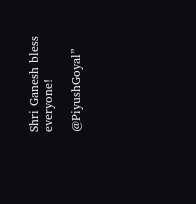Shri Ganesh bless everyone!

@PiyushGoyal”